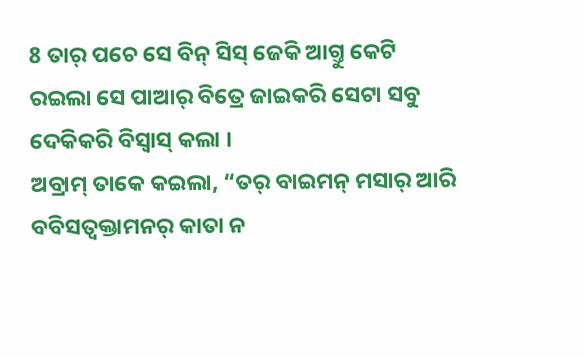8 ତାର୍ ପଚେ ସେ ବିନ୍ ସିସ୍ ଜେକି ଆଗ୍ତୁ କେଟି ରଇଲା ସେ ପାଆର୍ ବିତ୍ରେ ଜାଇକରି ସେଟା ସବୁ ଦେକିକରି ବିସ୍ବାସ୍ କଲା ।
ଅବ୍ରାମ୍ ତାକେ କଇଲା, “ତର୍ ବାଇମନ୍ ମସାର୍ ଆରି ବବିସତ୍ବକ୍ତାମନର୍ କାତା ନ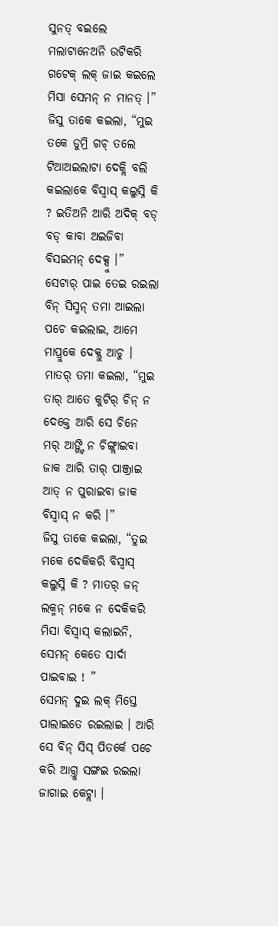ସୁନତ୍ ବଇଲେ ମଲାଟାନେଅନି ଉଟିକରି ଗଟେକ୍ ଲକ୍ ଜାଇ କଇଲେ ମିସା ସେମନ୍ ନ ମାନତ୍ ।”
ଜିସୁ ତାକେ କଇଲା, “ମୁଇ ତକେ ଡୁମ୍ରି ଗଚ୍ ତଲେ ଟିଆଅଇଲାଟା ଦେକ୍ଲି ବଲି କଇଲାକେ ବିସ୍ବାସ୍ କଲୁସ୍ନି କି ? ଇତିଅନି ଆରି ଅଦିକ୍ ବଡ୍ ବଡ୍ କାବା ଅଇଜିବା ବିସଇମନ୍ ଦେକ୍ସୁ ।”
ସେଟାର୍ ପାଇ ତେଇ ରଇଲା ବିନ୍ ସିସ୍ମନ୍ ତମା ଆଇଲା ପଚେ କଇଲାଇ, ଆମେ ମାପ୍ରୁକେ ଦେକ୍ଲୁ ଆଚୁ । ମାତର୍ ତମା କଇଲା, “ମୁଇ ତାର୍ ଆତେ କୁଟିର୍ ଚିନ୍ ନ ଦେକ୍ତେ ଆରି ସେ ଚିନେ ମର୍ ଆଙ୍ଗ୍ଟି ନ ଚିଙ୍ଗ୍ଲାଇବା ଜାକ ଆରି ତାର୍ ପାଞ୍ଜ୍ରାଇ ଆତ୍ ନ ପୁରାଇବା ଜାକ ବିସ୍ବାସ୍ ନ କରି ।”
ଜିସୁ ତାକେ କଇଲା, “ତୁଇ ମକେ ଦେକିକରି ବିସ୍ବାସ୍ କଲୁସ୍ନି କି ? ମାତର୍ ଜନ୍ ଲକ୍ମନ୍ ମକେ ନ ଦେକିକରି ମିସା ବିସ୍ବାସ୍ କଲାଇନି, ସେମନ୍ କେତେ ସାର୍ଦା ପାଇବାଇ ! ”
ସେମନ୍ ଦୁଇ ଲକ୍ ମିସ୍ତେ ପାଲାଇତେ ରଇଲାଇ । ଆରି ସେ ବିନ୍ ସିସ୍ ପିତର୍କେ ପଚେ କରି ଆଗ୍ତୁ ସଙ୍ଗଇ ରଇଲା ଜାଗାଇ କେଟ୍ଲା ।